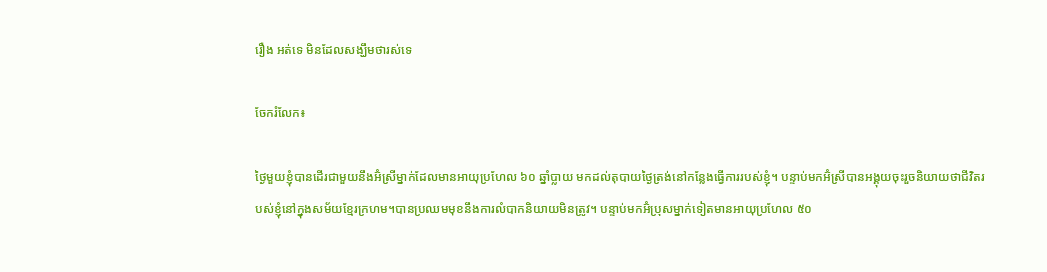រឿង អត់ទេ មិនដែលសង្ឃឹមថារស់ទេ

ចែករំលែក៖

ថ្ងៃមួយខ្ញុំបានដើរជាមួយនឹងអ៊ំស្រីម្នាក់ដែលមានអាយុប្រហែល ៦០ ឆ្នាំប្លាយ មកដល់តុបាយថ្ងៃត្រង់នៅកន្លែងធ្វើការរបស់ខ្ញុំ។ បន្ទាប់មកអ៊ំស្រីបានអង្គុយចុះរួចនិយាយថាជីវិតរបស់ខ្ញុំនៅក្នុងសម័យខ្មែរក្រហម។បានប្រឈមមុខនឹងការលំបាកនិយាយមិនត្រូវ។ បន្ទាប់មកអ៊ំប្រុសម្នាក់ទៀតមានអាយុប្រហែល ៥០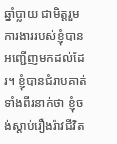ឆ្នាំប្លាយ ជាមិត្តរួមការងាររបស់ខ្ញុំបានអញ្ជើញមកដល់ដែរ។ ខ្ញុំបានជំរាបគាត់ទាំងពីរនាក់ថា ខ្ញុំចង់ស្ដាប់រឿងរ៉ាវជីវិត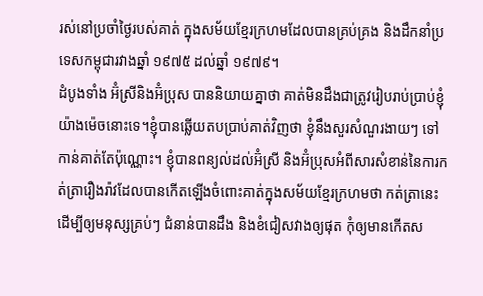រស់នៅប្រចាំថ្ងៃរបស់គាត់ ក្នុងសម័យខ្មែរក្រហមដែលបានគ្រប់គ្រង និងដឹកនាំប្រទេសកម្ពុជារវាងឆ្នាំ ១៩៧៥ ដល់ឆ្នាំ ១៩៧៩។
ដំបូងទាំង អ៊ំស្រីនិងអ៊ំប្រុស បាននិយាយគ្នាថា គាត់មិនដឹងជាត្រូវរៀបរាប់ប្រាប់ខ្ញុំយ៉ាងម៉េចនោះទេ។ខ្ញុំបានឆ្លើយតបប្រាប់គាត់វិញថា ខ្ញុំនឹងសួរសំណួរងាយៗ ទៅកាន់គាត់តែប៉ុណ្ណោះ។ ខ្ញុំបានពន្យល់ដល់អ៊ំស្រី និងអ៊ំប្រុសអំពីសារសំខាន់នៃការកត់ត្រារឿងរ៉ាវដែលបានកើតឡើងចំពោះគាត់ក្នុងសម័យខ្មែរក្រហមថា កត់ត្រានេះដើម្បីឲ្យមនុស្សគ្រប់ៗ ជំនាន់បានដឹង និងខំជៀសវាងឲ្យផុត កុំឲ្យមានកើតស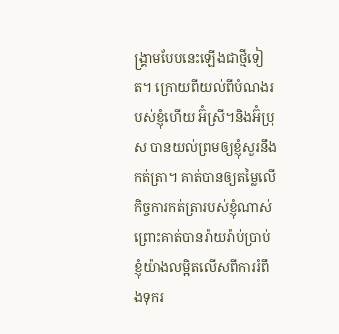ង្គ្រាមបែបនេះឡើងជាថ្មីទៀត។ ក្រោយពីយល់ពីបំណងរបស់ខ្ញុំហើយ អ៊ំស្រី។និងអ៊ំប្រុស បានយល់ព្រមឲ្យខ្ញុំសួរនឹងកត់ត្រា។ គាត់បានឲ្យតម្លៃលើកិច្ចការកត់ត្រារបស់ខ្ញុំណាស់ ព្រោះគាត់បានរ៉ាយរ៉ាប់ប្រាប់ខ្ញុំយ៉ាងលម្អិតលើសពីការរំពឹងទុករ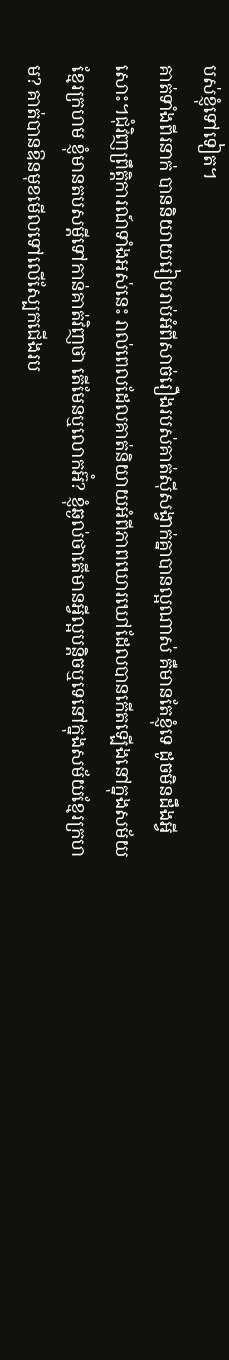បស់ខ្ញុំទៅទៀត។
គាត់ទាំងពីរនាក់ បាននិយាយរៀបរាប់អំពីសាច់រឿងរបស់គាត់ស៊ីសង្វាក់គ្នាបានល្អណាស់ គឺមានតែខ្ញុំទេ ដូចមិនដឹងអ្វីសោះ។ជុំវិញព្រឹត្តិការណ៍ទាំងអស់នេះ រាល់ពេលដែលគាត់និយាយអំពីភាពឃោរឃៅដែលបានកើតឡើងនៅក្នុងសម័យខ្មែរក្រហម ខ្ញុំមានតបសម្ដីទៅកាន់គាត់វិញថា តើមែនឬលោកអ៊ំ? ខ្ញុំឆ្ងល់ថាតើមានអ្វីល្អបន្តិចឬទេនៅក្នុងសម័យខ្មែរក្រហម? គាត់បានឱនមុខមើលទៅលើស្បែកជើងរប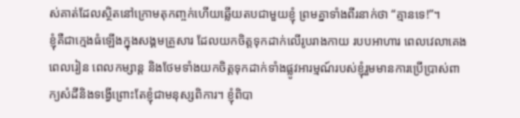ស់គាត់ដែលស្ថិតនៅក្រោមតុកញ្ចក់ហើយឆ្លើយតបជាមួយខ្ញុំ ព្រមគ្នាទាំងពីរនាក់ថា “គ្មានទេ!”។
ខ្ញុំគឺជាក្មេងធំឡើងក្នុងសង្គមគ្រួសារ ដែលយកចិត្តទុកដាក់លើរូបរាងកាយ របបអាហារ ពេលវេលាគេង ពេលរៀន ពេលកម្សាន្ត និងថែមទាំងយកចិត្តទុកដាក់ទាំងផ្លូវអារម្មណ៍របស់ខ្ញុំរួមមានការប្រើប្រាស់ពាក្យសំដីនិងទង្វើព្រោះតែខ្ញុំជាមនុស្សពិការ។ ខ្ញុំពិបា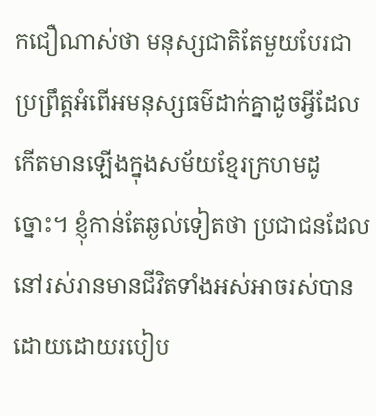កជឿណាស់ថា មនុស្សជាតិតែមួយបែរជាប្រព្រឹត្តអំពើអមនុស្សធម៌ដាក់គ្នាដូចអ្វីដែលកើតមានឡើងក្នុងសម័យខ្មែរក្រហមដូច្នោះ។ ខ្ញុំកាន់តែឆ្ងល់ទៀតថា ប្រជាជនដែលនៅរស់រានមានជីវិតទាំងអស់អាចរស់បានដោយដោយរបៀប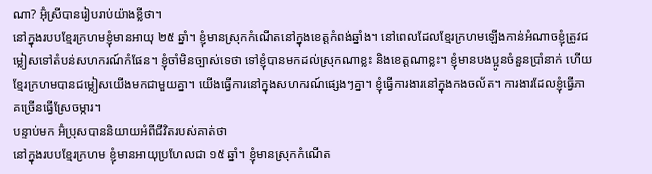ណា? អ៊ុំស្រីបានរៀបរាប់យ៉ាងខ្លីថា។
នៅក្នុងរបបខ្មែរក្រហមខ្ញុំមានអាយុ ២៥ ឆ្នាំ។ ខ្ញុំមានស្រុកកំណើតនៅក្នុងខេត្តកំពង់ឆ្នាំង។ នៅពេលដែលខ្មែរក្រហមឡើងកាន់អំណាចខ្ញុំត្រូវជម្លៀសទៅតំបន់សហករណ៍កំផែន។ ខ្ញុំចាំមិនច្បាស់ទេថា ទៅខ្ញុំបានមកដល់ស្រុកណាខ្លះ និងខេត្តណាខ្លះ។ ខ្ញុំមានបងប្អូនចំនួនប្រាំនាក់ ហើយខ្មែរក្រហមបានជម្លៀសយើងមកជាមួយគ្នា។ យើងធ្វើការនៅក្នុងសហករណ៍ផ្សេងៗគ្នា។ ខ្ញុំធ្វើការងារនៅក្នុងកងចល័ត។ ការងារដែលខ្ញុំធ្វើភាគច្រើនធ្វើស្រែចម្ការ។
បន្ទាប់មក អ៊ំប្រុសបាននិយាយអំពីជីវិតរបស់គាត់ថា
នៅក្នុងរបបខ្មែរក្រហម ខ្ញុំមានអាយុប្រហែលជា ១៥ ឆ្នាំ។ ខ្ញុំមានស្រុកកំណើត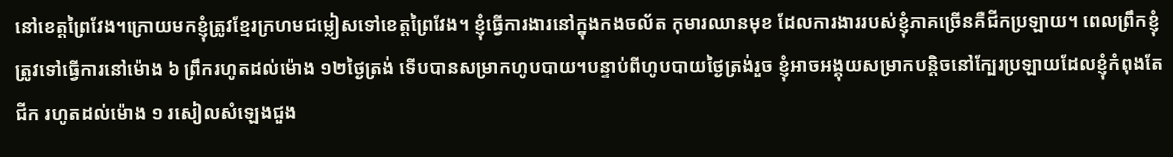នៅខេត្តព្រៃវែង។ក្រោយមកខ្ញុំត្រូវខ្មែរក្រហមជម្លៀសទៅខេត្តព្រៃវែង។ ខ្ញុំធ្វើការងារនៅក្នុងកងចល័ត កុមារឈានមុខ ដែលការងាររបស់ខ្ញុំភាគច្រើនគឺជីកប្រឡាយ។ ពេលព្រឹកខ្ញុំត្រូវទៅធ្វើការនៅម៉ោង ៦ ព្រឹករហូតដល់ម៉ោង ១២ថ្ងៃត្រង់ ទើបបានសម្រាកហូបបាយ។បន្ទាប់ពីហូបបាយថ្ងៃត្រង់រួច ខ្ញុំអាចអង្គុយសម្រាកបន្តិចនៅក្បែរប្រឡាយដែលខ្ញុំកំពុងតែជីក រហូតដល់ម៉ោង ១ រសៀលសំឡេងជួង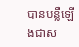បានបន្លឺឡើងជាស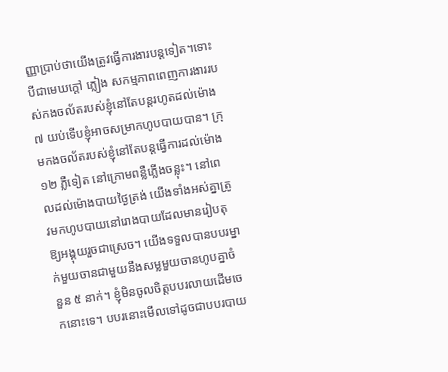ញ្ញាប្រាប់ថាយើងត្រូវធ្វើការងារបន្តទៀត។ទោះបីជាមេឃក្តៅ ភ្លៀង សកម្មភាពពេញការងាររបស់កងចល័តរបស់ខ្ញុំនៅតែបន្តរហូតដល់ម៉ោង ៧ យប់ទើបខ្ញុំអាចសម្រាកហូបបាយបាន។ ក្រុមកងចល័តរបស់ខ្ញុំនៅតែបន្តធ្វើការដល់ម៉ោង ១២ ភ្លឺទៀត នៅក្រោមពន្លឺភ្លើងចន្លុះ។ នៅពេលដល់ម៉ោងបាយថ្ងៃត្រង់ យើងទាំងអស់គ្នាត្រូវមកហូបបាយនៅរោងបាយដែលមានរៀបតុឱ្យអង្គុយរួចជាស្រេច។ យើងទទួលបានបបរម្នាក់មួយចានជាមួយនឹងសម្លមួយចានហូបគ្នាចំនួន ៥ នាក់។ ខ្ញុំមិនចូលចិត្តបបរលាយដើមចេកនោះទេ។ បបរនោះមើលទៅដូចជាបបរបាយ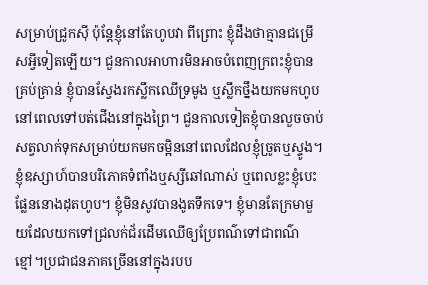សម្រាប់ជ្រូកស៊ី ប៉ុន្តែខ្ញុំនៅតែហូបវា ពីព្រោះ ខ្ញុំដឹងថាគ្មានជម្រើសអ្វីទៀតឡើយ។ ជួនកាលអាហារមិនអាចបំពេញក្រពះខ្ញុំបានគ្រប់គ្រាន់ ខ្ញុំបានស្វែងរកស្លឹកឈើទ្រមូង ឬស្លឹកថ្នឹងយកមកហូបនៅពេលទៅបត់ជើងនៅក្នុងព្រៃ។ ជួនកាលទៀតខ្ញុំបានលួចចាប់សត្វលាក់ទុកសម្រាប់យកមកចម្អិននៅពេលដែលខ្ញុំច្រូតឬស្ទូង។ ខ្ញុំឧស្សាហ៍បានបរិភោគទំពាំងឬស្សីឆៅណាស់ ឬពេលខ្លះខ្ញុំបេះផ្លែននោងដុតហូប។ ខ្ញុំមិនសូវបានងូតទឹកទេ។ ខ្ញុំមានតែក្រមាមួយដែលយកទៅជ្រលក់ជ័រដើមឈើឲ្យប្រែពណ៌ទៅជាពណ៌ខ្មៅ។ប្រជាជនភាគច្រើននៅក្នុងរបប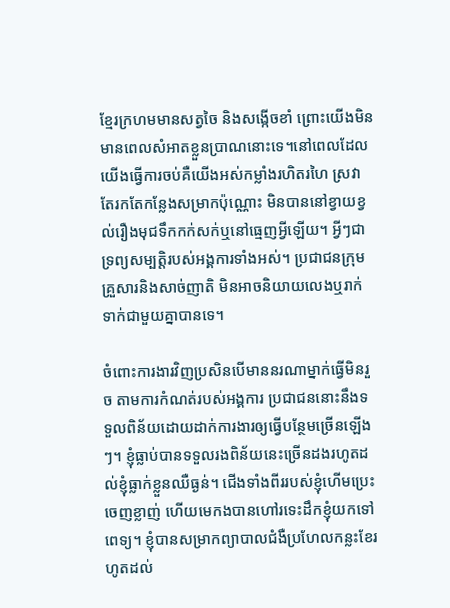ខ្មែរក្រហមមានសត្វចៃ និងសង្កើចខាំ ព្រោះយើងមិនមានពេលសំអាតខ្លួនប្រាណនោះទេ។នៅពេលដែលយើងធ្វើការចប់គឺយើងអស់កម្លាំងរហិតរហៃ ស្រវាតែរកតែកន្លែងសម្រាកប៉ុណ្ណោះ មិនបាននៅខ្វាយខ្វល់រឿងមុជទឹកកក់សក់ឬនៅធ្មេញអ្វីឡើយ។ អ្វីៗជាទ្រព្យសម្បត្តិរបស់អង្គការទាំងអស់។ ប្រជាជនក្រុមគ្រួសារនិងសាច់ញាតិ មិនអាចនិយាយលេងឬរាក់ទាក់ជាមួយគ្នាបានទេ។

ចំពោះការងារវិញប្រសិនបើមាននរណាម្នាក់ធ្វើមិនរួច តាមការកំណត់របស់អង្គការ ប្រជាជននោះនឹងទទួលពិន័យដោយដាក់ការងារឲ្យធ្វើបន្ថែមច្រើនឡើងៗ។ ខ្ញុំធ្លាប់បានទទួលរងពិន័យនេះច្រើនដងរហូតដល់ខ្ញុំធ្លាក់ខ្លួនឈឺធ្ងន់។ ជើងទាំងពីររបស់ខ្ញុំហើមប្រេះចេញខ្លាញ់ ហើយមេកងបានហៅរទេះដឹកខ្ញុំយកទៅពេទ្យ។ ខ្ញុំបានសម្រាកព្យាបាលជំងឺប្រហែលកន្លះខែរហូតដល់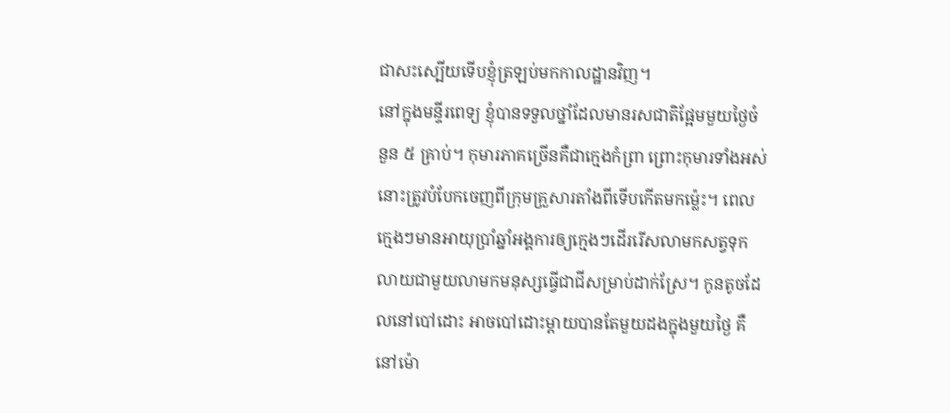ជាសះស្បើយទើបខ្ញុំត្រឡប់មកកាលដ្ឋានវិញ។
នៅក្នុងមន្ទីរពេទ្យ ខ្ញុំបានទទួលថ្នាំដែលមានរសជាតិផ្អែមមួយថ្ងៃចំនួន ៥ គ្រាប់។ កុមារភាគច្រើនគឺជាក្មេងកំព្រា ព្រោះកុមារទាំងអស់នោះត្រូវបំបែកចេញពីក្រុមគ្រួសារតាំងពីទើបកើតមកម៉្លេះ។ ពេលក្មេងៗមានអាយុប្រាំឆ្នាំអង្គការឲ្យក្មេងៗដើររើសលាមកសត្វទុកលាយជាមួយលាមកមនុស្សធ្វើជាជីសម្រាប់ដាក់ស្រែ។ កូនតូចដែលនៅបៅដោះ អាចបៅដោះម្ដាយបានតែមួយដងក្នុងមួយថ្ងៃ គឺនៅម៉ោ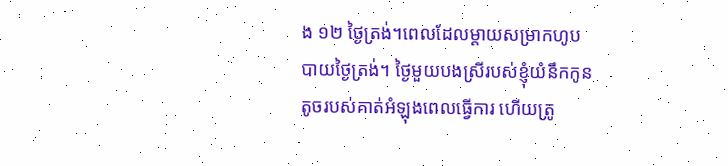ង ១២ ថ្ងៃត្រង់។ពេលដែលម្ដាយសម្រាកហូបបាយថ្ងៃត្រង់។ ថ្ងៃមួយបងស្រីរបស់ខ្ញុំយំនឹកកូនតូចរបស់គាត់អំឡុងពេលធ្វើការ ហើយត្រូ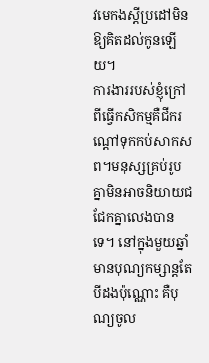វមេកងស្ដីប្រដៅមិនឱ្យគិតដល់កូនឡើយ។
ការងាររបស់ខ្ញុំក្រៅពីធ្វើកសិកម្មគឺជីករណ្ដៅទុកកប់សាកសព។មនុស្សគ្រប់រូបគ្នាមិនអាចនិយាយជជែកគ្នាលេងបានទេ។ នៅក្នុងមួយឆ្នាំមានបុណ្យកម្សាន្តតែបីដងប៉ុណ្ណោះ គឺបុណ្យចូល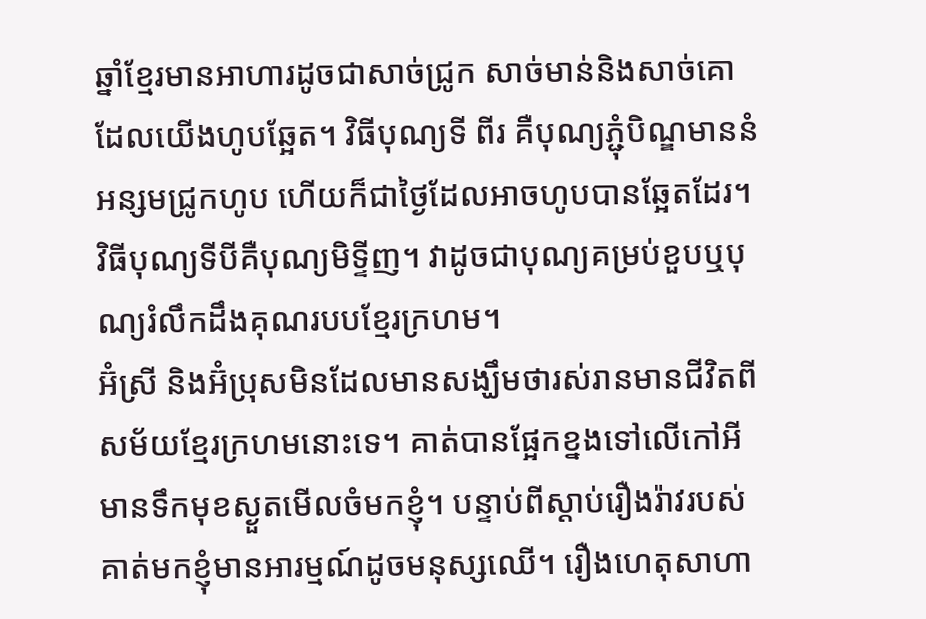ឆ្នាំខ្មែរមានអាហារដូចជាសាច់ជ្រូក សាច់មាន់និងសាច់គោដែលយើងហូបឆ្អែត។ វិធីបុណ្យទី ពីរ គឺបុណ្យភ្ជុំបិណ្ឌមាននំអន្សមជ្រូកហូប ហើយក៏ជាថ្ងៃដែលអាចហូបបានឆ្អែតដែរ។ វិធីបុណ្យទីបីគឺបុណ្យមិទ្ទីញ។ វាដូចជាបុណ្យគម្រប់ខួបឬបុណ្យរំលឹកដឹងគុណរបបខ្មែរក្រហម។
អ៊ំស្រី និងអ៊ំប្រុសមិនដែលមានសង្ឃឹមថារស់រានមានជីវិតពីសម័យខ្មែរក្រហមនោះទេ។ គាត់បានផ្អែកខ្នងទៅលើកៅអីមានទឹកមុខស្ងួតមើលចំមកខ្ញុំ។ បន្ទាប់ពីស្ដាប់រឿងរ៉ាវរបស់គាត់មកខ្ញុំមានអារម្មណ៍ដូចមនុស្សឈើ។ រឿងហេតុសាហា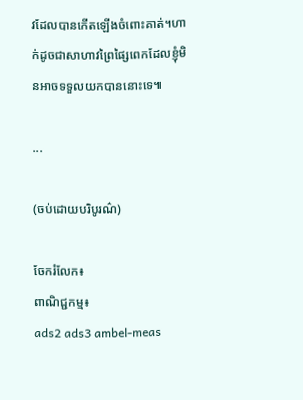វដែលបានកើតឡើងចំពោះគាត់។ហាក់ដូចជាសាហាវព្រៃផ្សៃពេកដែលខ្ញុំមិនអាចទទួលយកបាននោះទេ៕

...

(ចប់ដោយបរិបូរណ៌)

ចែករំលែក៖
ពាណិជ្ជកម្ម៖
ads2 ads3 ambel-meas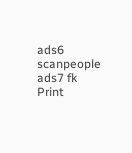ads6 scanpeople ads7 fk Print